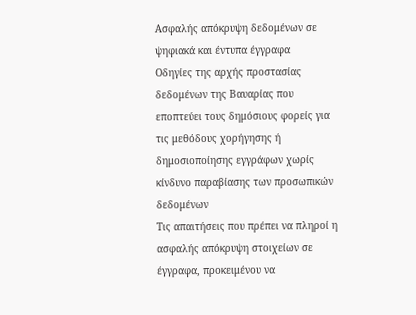Ασφαλής απόκρυψη δεδομένων σε ψηφιακά και έντυπα έγγραφα
Οδηγίες της αρχής προστασίας δεδομένων της Βαυαρίας που εποπτεύει τους δημόσιους φορείς για τις μεθόδους χορήγησης ή δημοσιοποίησης εγγράφων χωρίς κίνδυνο παραβίασης των προσωπικών δεδομένων
Τις απαιτήσεις που πρέπει να πληροί η ασφαλής απόκρυψη στοιχείων σε έγγραφα, προκειμένου να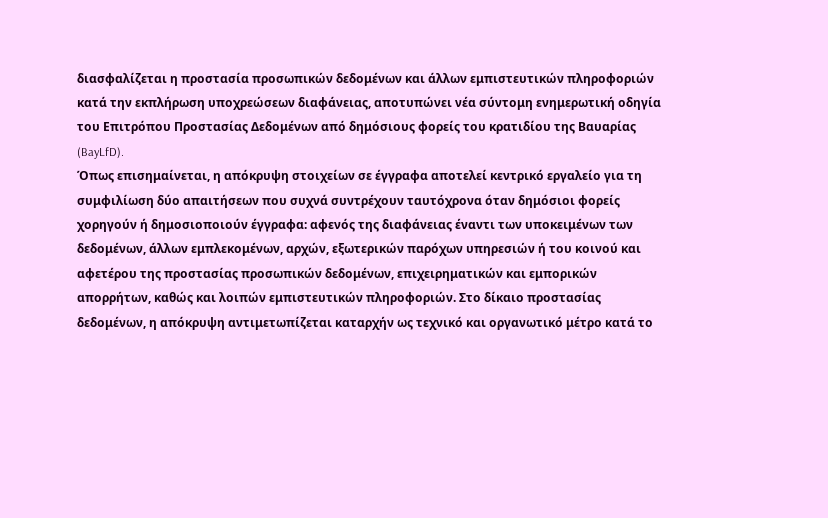διασφαλίζεται η προστασία προσωπικών δεδομένων και άλλων εμπιστευτικών πληροφοριών κατά την εκπλήρωση υποχρεώσεων διαφάνειας, αποτυπώνει νέα σύντομη ενημερωτική οδηγία του Επιτρόπου Προστασίας Δεδομένων από δημόσιους φορείς του κρατιδίου της Βαυαρίας (BayLfD).
Όπως επισημαίνεται, η απόκρυψη στοιχείων σε έγγραφα αποτελεί κεντρικό εργαλείο για τη συμφιλίωση δύο απαιτήσεων που συχνά συντρέχουν ταυτόχρονα όταν δημόσιοι φορείς χορηγούν ή δημοσιοποιούν έγγραφα: αφενός της διαφάνειας έναντι των υποκειμένων των δεδομένων, άλλων εμπλεκομένων, αρχών, εξωτερικών παρόχων υπηρεσιών ή του κοινού και αφετέρου της προστασίας προσωπικών δεδομένων, επιχειρηματικών και εμπορικών απορρήτων, καθώς και λοιπών εμπιστευτικών πληροφοριών. Στο δίκαιο προστασίας δεδομένων, η απόκρυψη αντιμετωπίζεται καταρχήν ως τεχνικό και οργανωτικό μέτρο κατά το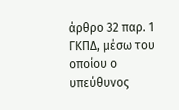άρθρο 32 παρ. 1 ΓΚΠΔ, μέσω του οποίου ο υπεύθυνος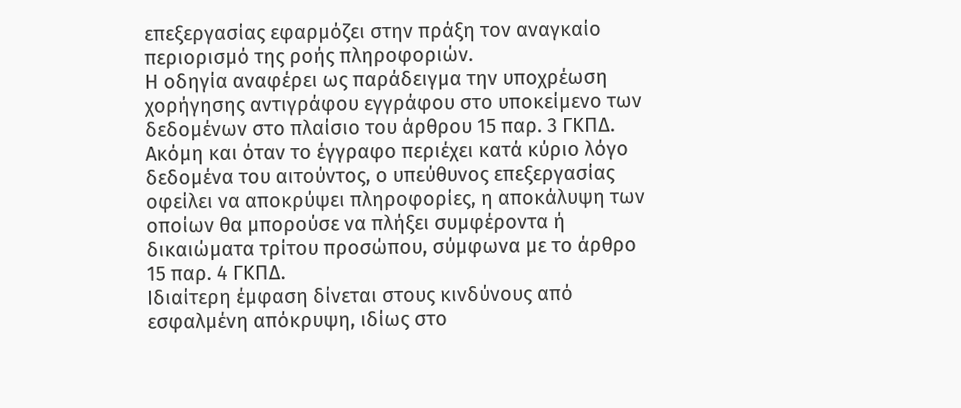επεξεργασίας εφαρμόζει στην πράξη τον αναγκαίο περιορισμό της ροής πληροφοριών.
Η οδηγία αναφέρει ως παράδειγμα την υποχρέωση χορήγησης αντιγράφου εγγράφου στο υποκείμενο των δεδομένων στο πλαίσιο του άρθρου 15 παρ. 3 ΓΚΠΔ. Ακόμη και όταν το έγγραφο περιέχει κατά κύριο λόγο δεδομένα του αιτούντος, ο υπεύθυνος επεξεργασίας οφείλει να αποκρύψει πληροφορίες, η αποκάλυψη των οποίων θα μπορούσε να πλήξει συμφέροντα ή δικαιώματα τρίτου προσώπου, σύμφωνα με το άρθρο 15 παρ. 4 ΓΚΠΔ.
Ιδιαίτερη έμφαση δίνεται στους κινδύνους από εσφαλμένη απόκρυψη, ιδίως στο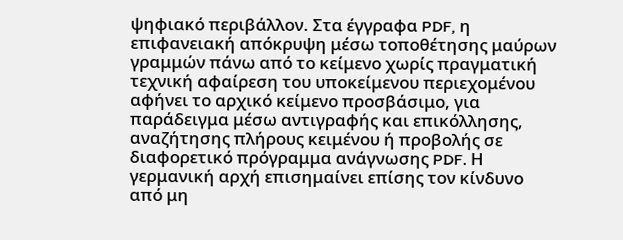ψηφιακό περιβάλλον. Στα έγγραφα PDF, η επιφανειακή απόκρυψη μέσω τοποθέτησης μαύρων γραμμών πάνω από το κείμενο χωρίς πραγματική τεχνική αφαίρεση του υποκείμενου περιεχομένου αφήνει το αρχικό κείμενο προσβάσιμο, για παράδειγμα μέσω αντιγραφής και επικόλλησης, αναζήτησης πλήρους κειμένου ή προβολής σε διαφορετικό πρόγραμμα ανάγνωσης PDF. Η γερμανική αρχή επισημαίνει επίσης τον κίνδυνο από μη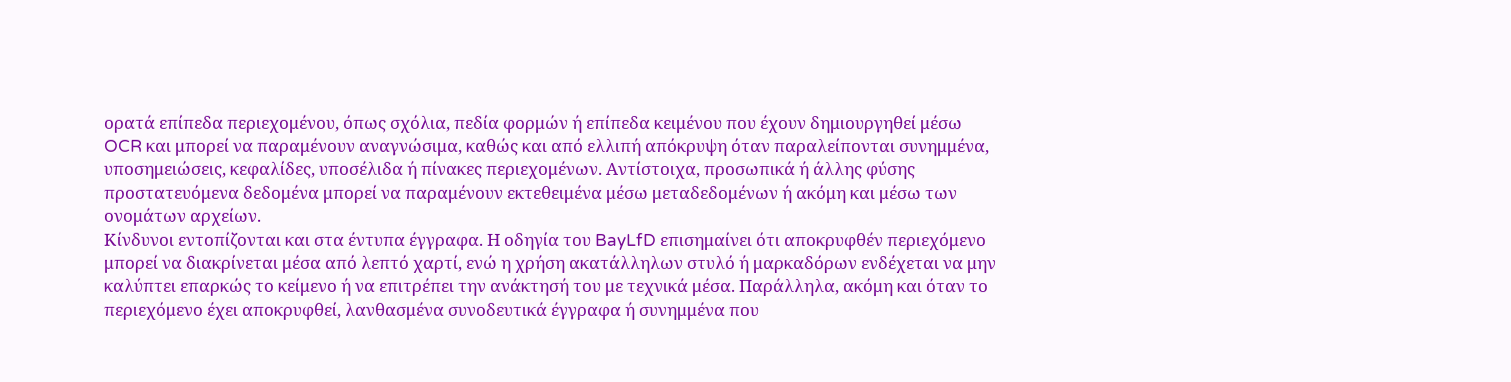ορατά επίπεδα περιεχομένου, όπως σχόλια, πεδία φορμών ή επίπεδα κειμένου που έχουν δημιουργηθεί μέσω OCR και μπορεί να παραμένουν αναγνώσιμα, καθώς και από ελλιπή απόκρυψη όταν παραλείπονται συνημμένα, υποσημειώσεις, κεφαλίδες, υποσέλιδα ή πίνακες περιεχομένων. Αντίστοιχα, προσωπικά ή άλλης φύσης προστατευόμενα δεδομένα μπορεί να παραμένουν εκτεθειμένα μέσω μεταδεδομένων ή ακόμη και μέσω των ονομάτων αρχείων.
Κίνδυνοι εντοπίζονται και στα έντυπα έγγραφα. Η οδηγία του BayLfD επισημαίνει ότι αποκρυφθέν περιεχόμενο μπορεί να διακρίνεται μέσα από λεπτό χαρτί, ενώ η χρήση ακατάλληλων στυλό ή μαρκαδόρων ενδέχεται να μην καλύπτει επαρκώς το κείμενο ή να επιτρέπει την ανάκτησή του με τεχνικά μέσα. Παράλληλα, ακόμη και όταν το περιεχόμενο έχει αποκρυφθεί, λανθασμένα συνοδευτικά έγγραφα ή συνημμένα που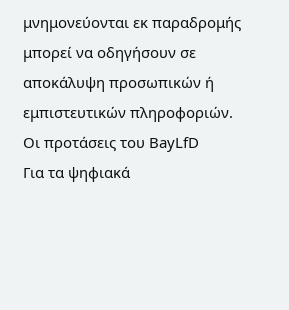μνημονεύονται εκ παραδρομής μπορεί να οδηγήσουν σε αποκάλυψη προσωπικών ή εμπιστευτικών πληροφοριών.
Οι προτάσεις του BayLfD
Για τα ψηφιακά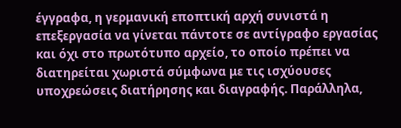έγγραφα, η γερμανική εποπτική αρχή συνιστά η επεξεργασία να γίνεται πάντοτε σε αντίγραφο εργασίας και όχι στο πρωτότυπο αρχείο, το οποίο πρέπει να διατηρείται χωριστά σύμφωνα με τις ισχύουσες υποχρεώσεις διατήρησης και διαγραφής. Παράλληλα,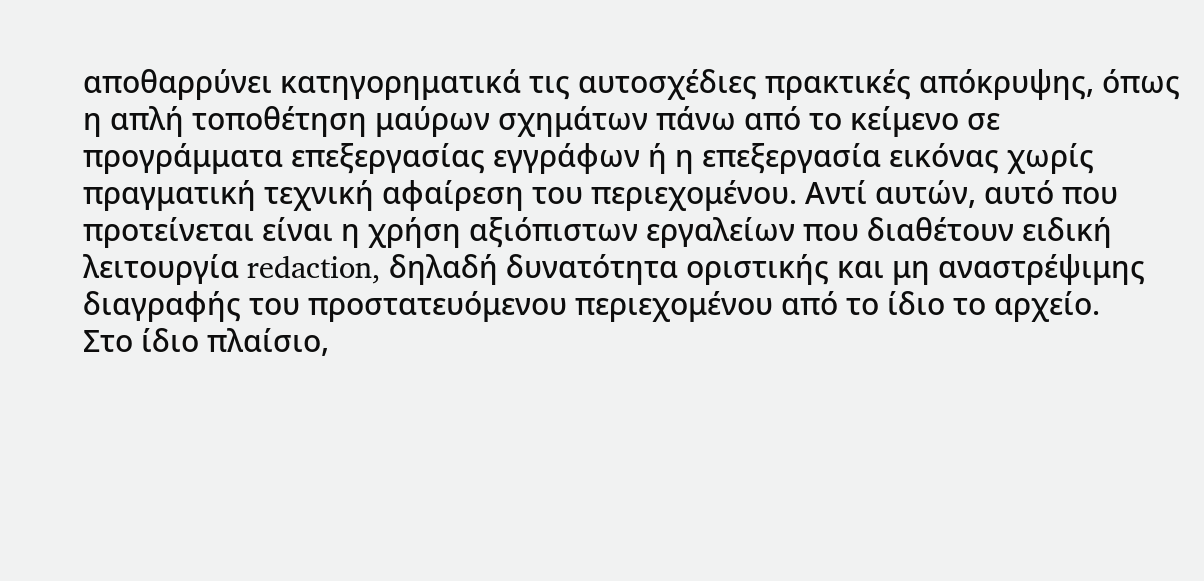αποθαρρύνει κατηγορηματικά τις αυτοσχέδιες πρακτικές απόκρυψης, όπως η απλή τοποθέτηση μαύρων σχημάτων πάνω από το κείμενο σε προγράμματα επεξεργασίας εγγράφων ή η επεξεργασία εικόνας χωρίς πραγματική τεχνική αφαίρεση του περιεχομένου. Αντί αυτών, αυτό που προτείνεται είναι η χρήση αξιόπιστων εργαλείων που διαθέτουν ειδική λειτουργία redaction, δηλαδή δυνατότητα οριστικής και μη αναστρέψιμης διαγραφής του προστατευόμενου περιεχομένου από το ίδιο το αρχείο.
Στο ίδιο πλαίσιο,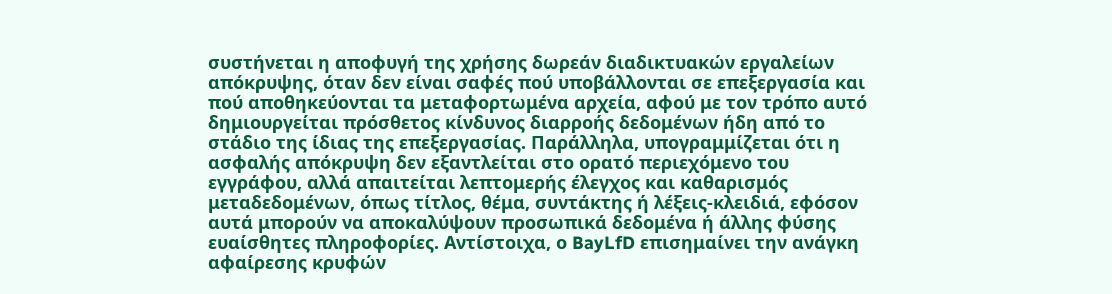συστήνεται η αποφυγή της χρήσης δωρεάν διαδικτυακών εργαλείων απόκρυψης, όταν δεν είναι σαφές πού υποβάλλονται σε επεξεργασία και πού αποθηκεύονται τα μεταφορτωμένα αρχεία, αφού με τον τρόπο αυτό δημιουργείται πρόσθετος κίνδυνος διαρροής δεδομένων ήδη από το στάδιο της ίδιας της επεξεργασίας. Παράλληλα, υπογραμμίζεται ότι η ασφαλής απόκρυψη δεν εξαντλείται στο ορατό περιεχόμενο του εγγράφου, αλλά απαιτείται λεπτομερής έλεγχος και καθαρισμός μεταδεδομένων, όπως τίτλος, θέμα, συντάκτης ή λέξεις-κλειδιά, εφόσον αυτά μπορούν να αποκαλύψουν προσωπικά δεδομένα ή άλλης φύσης ευαίσθητες πληροφορίες. Αντίστοιχα, ο BayLfD επισημαίνει την ανάγκη αφαίρεσης κρυφών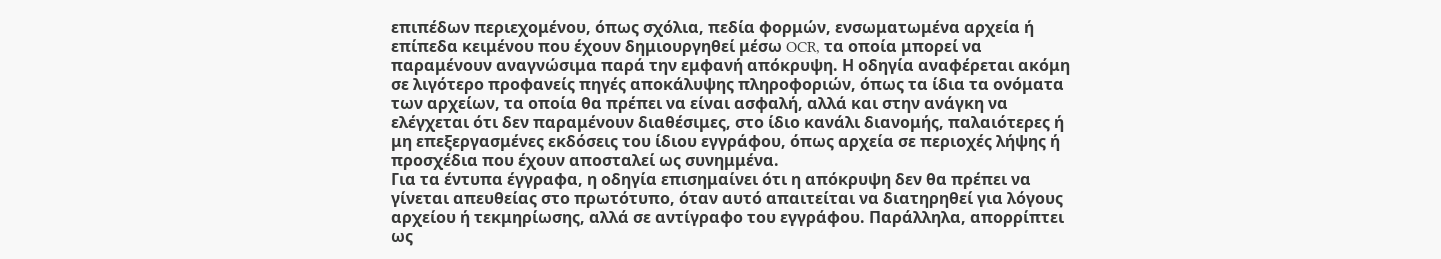επιπέδων περιεχομένου, όπως σχόλια, πεδία φορμών, ενσωματωμένα αρχεία ή επίπεδα κειμένου που έχουν δημιουργηθεί μέσω OCR, τα οποία μπορεί να παραμένουν αναγνώσιμα παρά την εμφανή απόκρυψη. Η οδηγία αναφέρεται ακόμη σε λιγότερο προφανείς πηγές αποκάλυψης πληροφοριών, όπως τα ίδια τα ονόματα των αρχείων, τα οποία θα πρέπει να είναι ασφαλή, αλλά και στην ανάγκη να ελέγχεται ότι δεν παραμένουν διαθέσιμες, στο ίδιο κανάλι διανομής, παλαιότερες ή μη επεξεργασμένες εκδόσεις του ίδιου εγγράφου, όπως αρχεία σε περιοχές λήψης ή προσχέδια που έχουν αποσταλεί ως συνημμένα.
Για τα έντυπα έγγραφα, η οδηγία επισημαίνει ότι η απόκρυψη δεν θα πρέπει να γίνεται απευθείας στο πρωτότυπο, όταν αυτό απαιτείται να διατηρηθεί για λόγους αρχείου ή τεκμηρίωσης, αλλά σε αντίγραφο του εγγράφου. Παράλληλα, απορρίπτει ως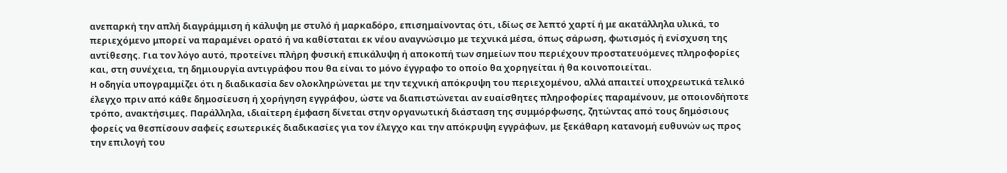ανεπαρκή την απλή διαγράμμιση ή κάλυψη με στυλό ή μαρκαδόρο, επισημαίνοντας ότι, ιδίως σε λεπτό χαρτί ή με ακατάλληλα υλικά, το περιεχόμενο μπορεί να παραμένει ορατό ή να καθίσταται εκ νέου αναγνώσιμο με τεχνικά μέσα, όπως σάρωση, φωτισμός ή ενίσχυση της αντίθεσης. Για τον λόγο αυτό, προτείνει πλήρη φυσική επικάλυψη ή αποκοπή των σημείων που περιέχουν προστατευόμενες πληροφορίες και, στη συνέχεια, τη δημιουργία αντιγράφου που θα είναι το μόνο έγγραφο το οποίο θα χορηγείται ή θα κοινοποιείται.
Η οδηγία υπογραμμίζει ότι η διαδικασία δεν ολοκληρώνεται με την τεχνική απόκρυψη του περιεχομένου, αλλά απαιτεί υποχρεωτικά τελικό έλεγχο πριν από κάθε δημοσίευση ή χορήγηση εγγράφου, ώστε να διαπιστώνεται αν ευαίσθητες πληροφορίες παραμένουν, με οποιονδήποτε τρόπο, ανακτήσιμες. Παράλληλα, ιδιαίτερη έμφαση δίνεται στην οργανωτική διάσταση της συμμόρφωσης, ζητώντας από τους δημόσιους φορείς να θεσπίσουν σαφείς εσωτερικές διαδικασίες για τον έλεγχο και την απόκρυψη εγγράφων, με ξεκάθαρη κατανομή ευθυνών ως προς την επιλογή του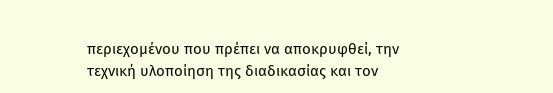περιεχομένου που πρέπει να αποκρυφθεί, την τεχνική υλοποίηση της διαδικασίας και τον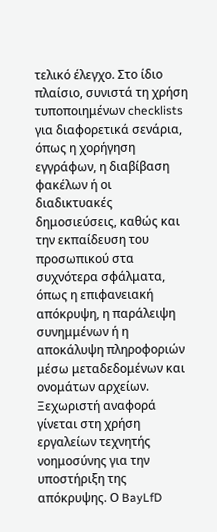τελικό έλεγχο. Στο ίδιο πλαίσιο, συνιστά τη χρήση τυποποιημένων checklists για διαφορετικά σενάρια, όπως η χορήγηση εγγράφων, η διαβίβαση φακέλων ή οι διαδικτυακές δημοσιεύσεις, καθώς και την εκπαίδευση του προσωπικού στα συχνότερα σφάλματα, όπως η επιφανειακή απόκρυψη, η παράλειψη συνημμένων ή η αποκάλυψη πληροφοριών μέσω μεταδεδομένων και ονομάτων αρχείων.
Ξεχωριστή αναφορά γίνεται στη χρήση εργαλείων τεχνητής νοημοσύνης για την υποστήριξη της απόκρυψης. Ο BayLfD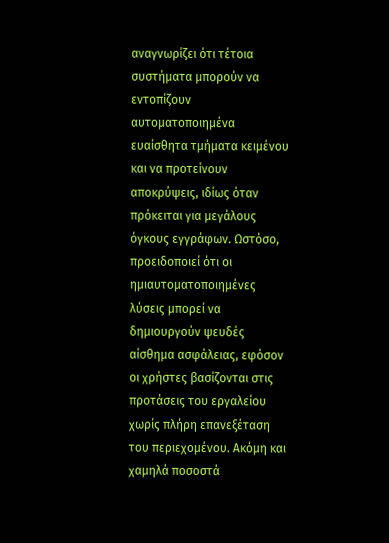αναγνωρίζει ότι τέτοια συστήματα μπορούν να εντοπίζουν αυτοματοποιημένα ευαίσθητα τμήματα κειμένου και να προτείνουν αποκρύψεις, ιδίως όταν πρόκειται για μεγάλους όγκους εγγράφων. Ωστόσο, προειδοποιεί ότι οι ημιαυτοματοποιημένες λύσεις μπορεί να δημιουργούν ψευδές αίσθημα ασφάλειας, εφόσον οι χρήστες βασίζονται στις προτάσεις του εργαλείου χωρίς πλήρη επανεξέταση του περιεχομένου. Ακόμη και χαμηλά ποσοστά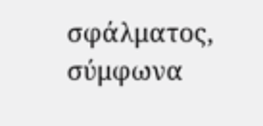σφάλματος, σύμφωνα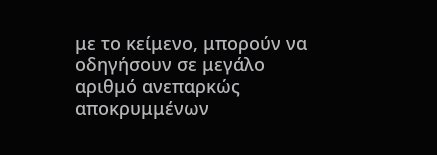με το κείμενο, μπορούν να οδηγήσουν σε μεγάλο αριθμό ανεπαρκώς αποκρυμμένων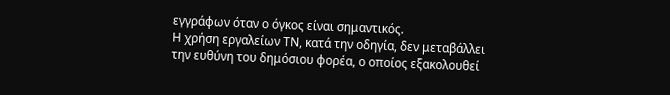εγγράφων όταν ο όγκος είναι σημαντικός.
Η χρήση εργαλείων ΤΝ, κατά την οδηγία, δεν μεταβάλλει την ευθύνη του δημόσιου φορέα, ο οποίος εξακολουθεί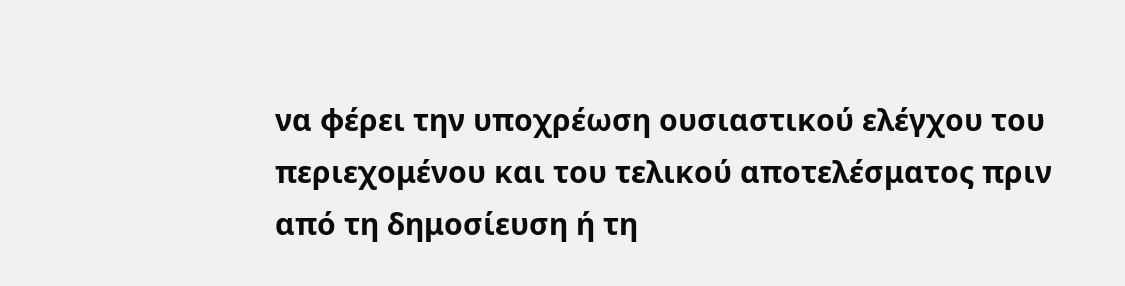να φέρει την υποχρέωση ουσιαστικού ελέγχου του περιεχομένου και του τελικού αποτελέσματος πριν από τη δημοσίευση ή τη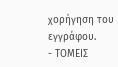χορήγηση του εγγράφου.
- ΤΟΜΕΙΣ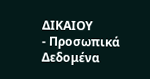ΔΙΚΑΙΟΥ
- Προσωπικά Δεδομένα